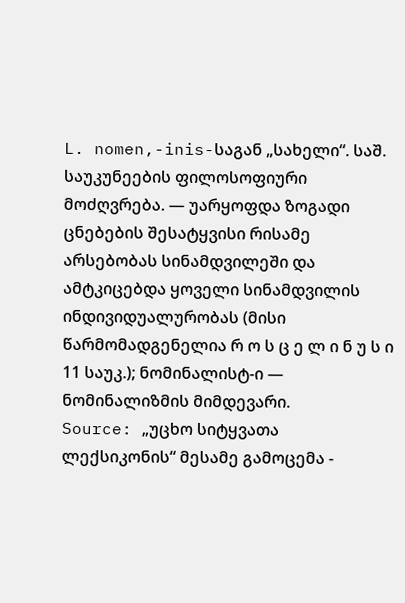L. nomen,-inis-საგან „სახელი“. საშ. საუკუნეების ფილოსოფიური მოძღვრება. — უარყოფდა ზოგადი ცნებების შესატყვისი რისამე არსებობას სინამდვილეში და ამტკიცებდა ყოველი სინამდვილის ინდივიდუალურობას (მისი წარმომადგენელია რ ო ს ც ე ლ ი ნ უ ს ი 11 საუკ.); ნომინალისტ-ი — ნომინალიზმის მიმდევარი.
Source: „უცხო სიტყვათა ლექსიკონის“ მესამე გამოცემა -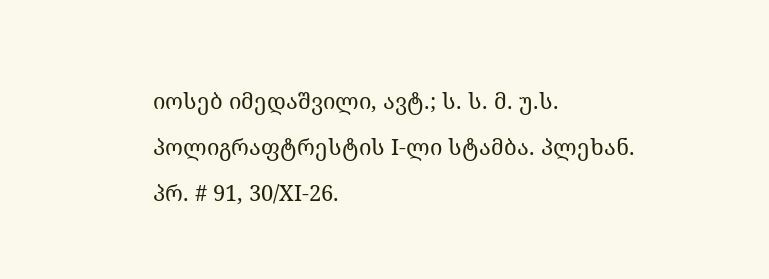იოსებ იმედაშვილი, ავტ.; ს. ს. მ. უ.ს. პოლიგრაფტრესტის I-ლი სტამბა. პლეხან. პრ. # 91, 30/XI-26.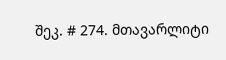შეკ. # 274. მთავარლიტი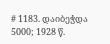# 1183. დაიბეჭდა 5000; 1928 წ.